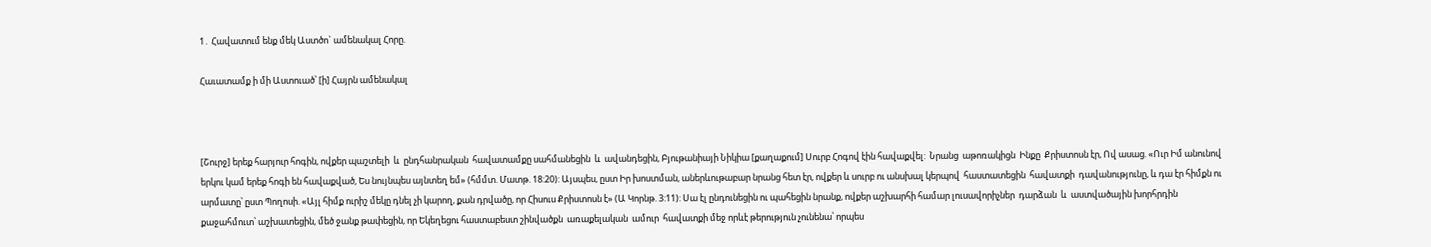1․ Հավատում ենք մեկ Աստծո` ամենակալ Հորը.

Հաւատամք ի մի Աստուած՝ [ի] Հայրն ամենակալ



[Շուրջ] երեք հարյուր հոգին, ովքեր պաշտելի  և  ընդհանրական  հավատամքը սահմանեցին  և  ավանդեցին, Բյութանիայի Նիկիա [քաղաքում] Սուրբ Հոգով էին հավաքվել:  Նրանց  աթոռակիցն  Ինքը  Քրիստոսն էր, Ով ասաց. «Ուր Իմ անունով երկու կամ երեք հոգի են հավաքված, Ես նույնպես այնտեղ եմ» (հմմտ. Մատթ. 18:20): Այսպես, ըստ Իր խոստման, աներևութաբար նրանց հետ էր, ովքեր և սուրբ ու անսխալ կերպով  հաստատեցին  հավատքի  դավանությունը, և դա էր հիմքն ու արմատը՝ ըստ Պողոսի. «Այլ հիմք ուրիշ մեկը դնել չի կարող, քան դրվածը, որ Հիսուս Քրիստոսն է» (Ա Կորնթ. 3:11): Սա էլ ընդունեցին ու պահեցին նրանք, ովքեր աշխարհի համար լուսավորիչներ  դարձան  և  աստվածային խորհրդին քաջահմուտ՝ աշխատեցին, մեծ ջանք թափեցին, որ Եկեղեցու հաստաբեստ շինվածքն  առաքելական  ամուր  հավատքի մեջ որևէ թերություն չունենա՝ որպես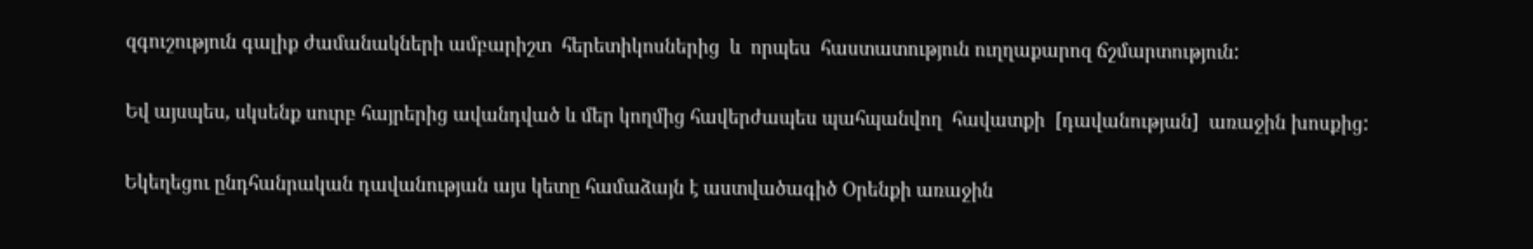զգուշություն գալիք ժամանակների ամբարիշտ  հերետիկոսներից  և  որպես  հաստատություն ուղղաքարոզ ճշմարտություն:

Եվ այսպես, սկսենք սուրբ հայրերից ավանդված և մեր կողմից հավերժապես պահպանվող  հավատքի  [դավանության]  առաջին խոսքից:

Եկեղեցու ընդհանրական դավանության այս կետը համաձայն է աստվածագիծ Օրենքի առաջին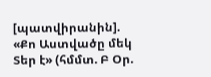[պատվիրանին]. «Քո Աստվածը մեկ Տեր է» (հմմտ. Բ Օր.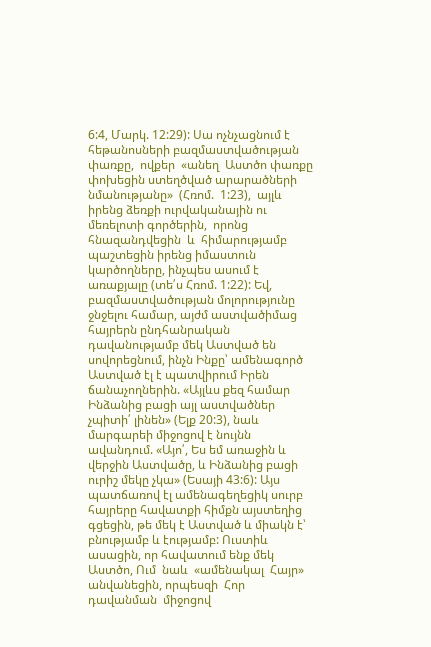6:4, Մարկ. 12:29): Սա ոչնչացնում է հեթանոսների բազմաստվածության  փառքը,  ովքեր  «անեղ  Աստծո փառքը փոխեցին ստեղծված արարածների նմանությանը»  (Հռոմ.  1:23),  այլև  իրենց ձեռքի ուրվականային ու մեռելոտի գործերին,  որոնց  հնազանդվեցին  և  հիմարությամբ պաշտեցին իրենց իմաստուն կարծողները, ինչպես ասում է առաքյալը (տե՛ս Հռոմ. 1:22): Եվ, բազմաստվածության մոլորությունը ջնջելու համար, այժմ աստվածիմաց հայրերն ընդհանրական դավանությամբ մեկ Աստված են սովորեցնում, ինչն Ինքը՝ ամենագործ Աստված էլ է պատվիրում Իրեն ճանաչողներին. «Այլևս քեզ համար Ինձանից բացի այլ աստվածներ չպիտի՛ լինեն» (Ելք 20:3), նաև մարգարեի միջոցով է նույնն ավանդում. «Այո՛, Ես եմ առաջին և վերջին Աստվածը, և Ինձանից բացի ուրիշ մեկը չկա» (Եսայի 43:6): Այս պատճառով էլ ամենագեղեցիկ սուրբ հայրերը հավատքի հիմքն այստեղից գցեցին, թե մեկ է Աստված և միակն է՝ բնությամբ և էությամբ: Ուստիև ասացին, որ հավատում ենք մեկ Աստծո, Ում  նաև  «ամենակալ  Հայր»  անվանեցին, որպեսզի  Հոր  դավանման  միջոցով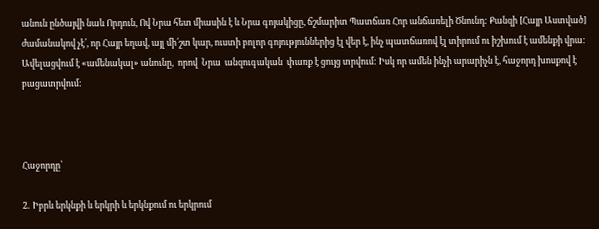անուն ընծայվի նաև Որդուն, Ով Նրա հետ միասին է և Նրա գոյակիցը, ճշմարիտ Պատճառ Հոր անճառելի Ծնունդ: Քանզի [Հայր Աստված] ժամանակով չէ՛, որ Հայր եղավ, այլ մի՛շտ կար, ուստի բոլոր գոյություններից էլ վեր է, ինչ պատճառով էլ տիրում ու իշխում է ամենքի վրա: Ավելացվում է «ամենակալ» անունը,  որով  Նրա  անզուգական  փառք է ցույց տրվում: Իսկ որ ամեն ինչի արարիչն է, հաջորդ խոսքով է բացատրվում:



Հաջորդը՝

2․ Իբրև երկնքի և երկրի և երկնքում ու երկրում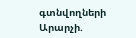գտնվողների Արարչի.